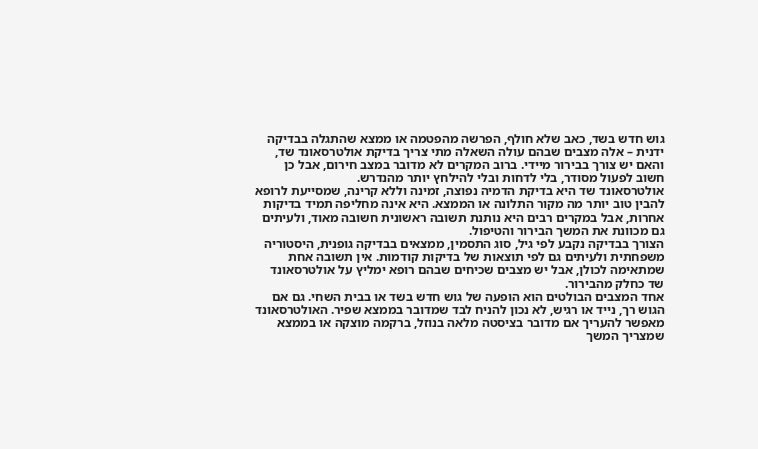גוש חדש בשד, כאב שלא חולף, הפרשה מהפטמה או ממצא שהתגלה בבדיקה ידנית – אלה מצבים שבהם עולה השאלה מתי צריך בדיקת אולטרסאונד שד, והאם יש צורך בבירור מיידי. ברוב המקרים לא מדובר במצב חירום, אבל כן חשוב לפעול מסודר, בלי לדחות ובלי להילחץ יותר מהנדרש.
אולטרסאונד שד היא בדיקת הדמיה נפוצה, זמינה וללא קרינה, שמסייעת לרופא להבין טוב יותר מה מקור התלונה או הממצא. היא אינה מחליפה תמיד בדיקות אחרות, אבל במקרים רבים היא נותנת תשובה ראשונית חשובה מאוד, ולעיתים גם מכוונת את המשך הבירור והטיפול.
הצורך בבדיקה נקבע לפי גיל, סוג התסמין, ממצאים בבדיקה גופנית, היסטוריה משפחתית ולעיתים גם לפי תוצאות של בדיקות קודמות. אין תשובה אחת שמתאימה לכולן, אבל יש מצבים שכיחים שבהם רופא ימליץ על אולטרסאונד שד כחלק מהבירור.
אחד המצבים הבולטים הוא הופעה של גוש חדש בשד או בבית השחי. גם אם הגוש רך, נייד או רגיש, לא נכון להניח לבד שמדובר בממצא שפיר. האולטרסאונד מאפשר להעריך אם מדובר בציסטה מלאה בנוזל, ברקמה מוצקה או בממצא שמצריך המשך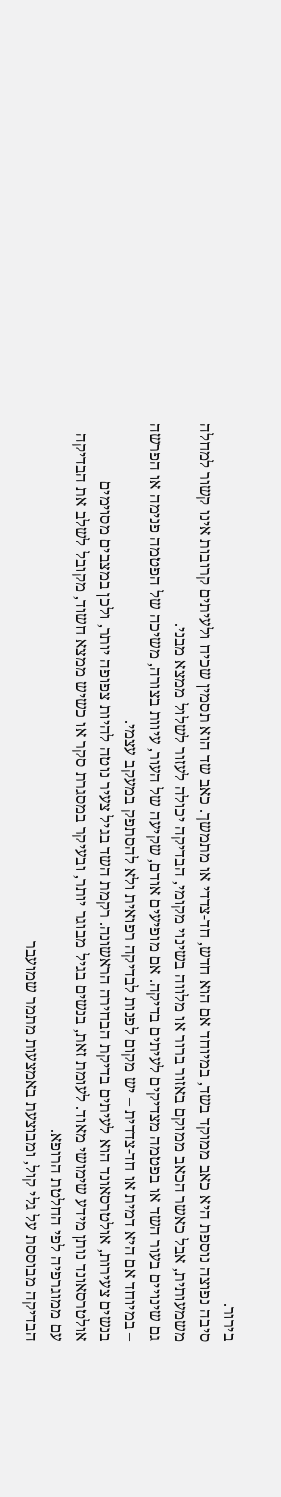בירור.
סיבה נפוצה נוספת היא כאב ממוקד בשד, במיוחד אם הוא חדש, חד-צדדי או מתמשך. כאב שד הוא תסמין שכיח ולעיתים קרובות אינו קשור למחלה משמעותית, אבל כאשר הכאב ממוקם באזור ברור או מלווה בשינוי מקומי, הבדיקה יכולה לעזור לשלול ממצא מבני.
גם שינויים בעור השד או בפטמה מצדיקים לעיתים בדיקה. אם מופיעים אודם, שקיעה של העור, עיוות בצורה, משיכה של הפטמה פנימה או הפרשה – במיוחד אם היא דמית או חד-צדדית – יש מקום לפנות לבדיקה רפואית ולא להסתפק במעקב עצמי.
בנשים צעירות, אולטרסאונד הוא לעיתים בדיקת הבחירה הראשונה. רקמת השד בגיל צעיר נוטה להיות צפופה יותר, ולכן במצבים מסוימים אולטרסאונד נותן מידע שימושי מאוד. לעומת זאת, בנשים בגיל מבוגר יותר, ובעיקר במסגרת סקר או כשיש ממצא חשוד, מקובל לשלב את הבדיקה עם ממוגרפיה לפי החלטת הרופא.
הבדיקה מבוססת על גלי קול, ומבוצעת באמצעות מתמר שמועבר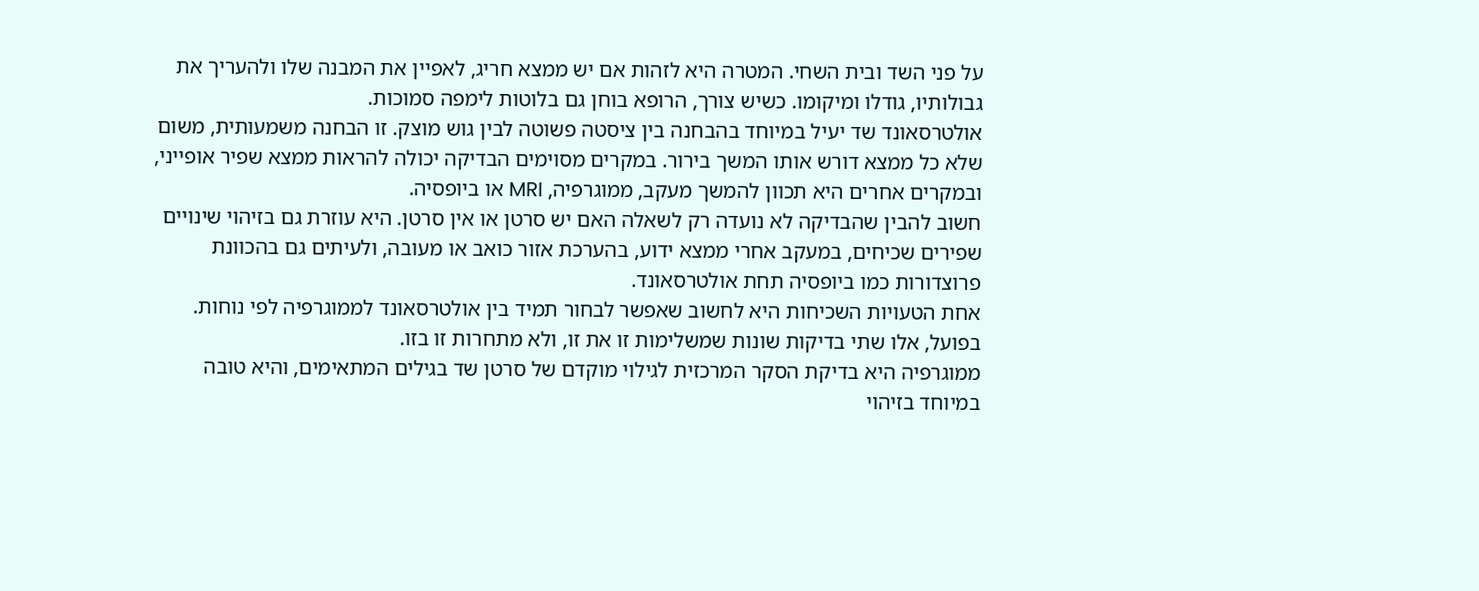על פני השד ובית השחי. המטרה היא לזהות אם יש ממצא חריג, לאפיין את המבנה שלו ולהעריך את גבולותיו, גודלו ומיקומו. כשיש צורך, הרופא בוחן גם בלוטות לימפה סמוכות.
אולטרסאונד שד יעיל במיוחד בהבחנה בין ציסטה פשוטה לבין גוש מוצק. זו הבחנה משמעותית, משום שלא כל ממצא דורש אותו המשך בירור. במקרים מסוימים הבדיקה יכולה להראות ממצא שפיר אופייני, ובמקרים אחרים היא תכוון להמשך מעקב, ממוגרפיה, MRI או ביופסיה.
חשוב להבין שהבדיקה לא נועדה רק לשאלה האם יש סרטן או אין סרטן. היא עוזרת גם בזיהוי שינויים שפירים שכיחים, במעקב אחרי ממצא ידוע, בהערכת אזור כואב או מעובה, ולעיתים גם בהכוונת פרוצדורות כמו ביופסיה תחת אולטרסאונד.
אחת הטעויות השכיחות היא לחשוב שאפשר לבחור תמיד בין אולטרסאונד לממוגרפיה לפי נוחות. בפועל, אלו שתי בדיקות שונות שמשלימות זו את זו, ולא מתחרות זו בזו.
ממוגרפיה היא בדיקת הסקר המרכזית לגילוי מוקדם של סרטן שד בגילים המתאימים, והיא טובה במיוחד בזיהוי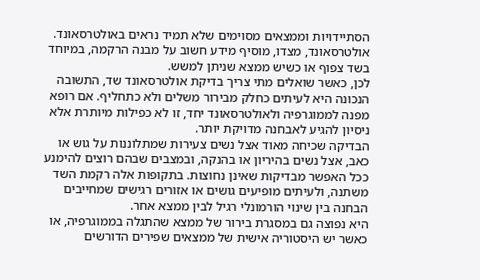הסתיידויות וממצאים מסוימים שלא תמיד נראים באולטרסאונד. אולטרסאונד, מצדו, מוסיף מידע חשוב על מבנה הרקמה, במיוחד בשד צפוף או כשיש ממצא שניתן למשש.
לכן, כאשר שואלים מתי צריך בדיקת אולטרסאונד שד, התשובה הנכונה היא לעיתים כחלק מבירור משלים ולא כתחליף. אם רופא מפנה לממוגרפיה ולאולטרסאונד יחד, זו לא כפילות מיותרת אלא ניסיון להגיע לאבחנה מדויקת יותר.
הבדיקה שכיחה מאוד אצל נשים צעירות שמתלוננות על גוש או כאב, אצל נשים בהיריון או בהנקה, ובמצבים שבהם רוצים להימנע ככל האפשר מבדיקות שאינן נחוצות. בתקופות אלה רקמת השד משתנה, ולעיתים מופיעים גושים או אזורים רגישים שמחייבים הבחנה בין שינוי הורמונלי רגיל לבין ממצא אחר.
היא נפוצה גם במסגרת בירור של ממצא שהתגלה בממוגרפיה, או כאשר יש היסטוריה אישית של ממצאים שפירים הדורשים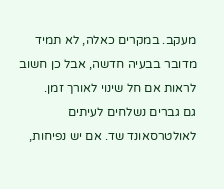מעקב. במקרים כאלה, לא תמיד מדובר בבעיה חדשה, אבל כן חשוב לראות אם חל שינוי לאורך זמן.
גם גברים נשלחים לעיתים לאולטרסאונד שד. אם יש נפיחות,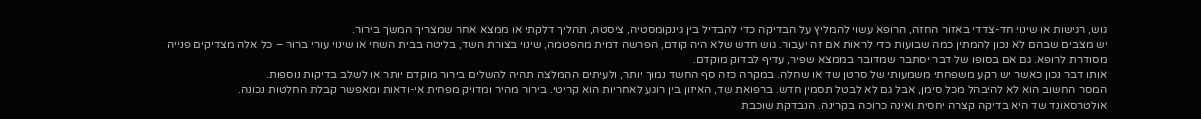גוש, רגישות או שינוי חד-צדדי באזור החזה, הרופא עשוי להמליץ על הבדיקה כדי להבדיל בין גינקומסטיה, ציסטה, תהליך דלקתי או ממצא אחר שמצריך המשך בירור.
יש מצבים שבהם לא נכון להמתין כמה שבועות כדי לראות אם זה יעבור. גוש חדש שלא היה קודם, הפרשה דמית מהפטמה, שינוי בצורת השד, בליטה בבית השחי או שינוי עורי ברור – כל אלה מצדיקים פנייה מסודרת לרופא. גם אם בסופו של דבר יסתבר שמדובר בממצא שפיר, עדיף לבדוק מוקדם.
אותו דבר נכון כאשר יש רקע משפחתי משמעותי של סרטן שד או שחלה. במקרה כזה סף החשד נמוך יותר, ולעיתים ההמלצה תהיה להשלים בירור מוקדם יותר או לשלב בדיקות נוספות.
המסר החשוב הוא לא להיבהל מכל סימן, אבל גם לא לבטל תסמין חדש. ברפואת שד, האיזון בין רוגע לאחריות הוא קריטי. בירור מהיר ומדויק מפחית אי-ודאות ומאפשר קבלת החלטות נכונה.
אולטרסאונד שד היא בדיקה קצרה יחסית ואינה כרוכה בקרינה. הנבדקת שוכבת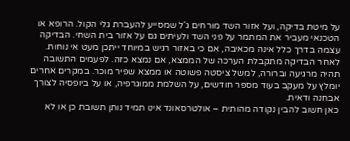על מיטת בדיקה, ועל אזור השד מורחים ג'ל שמסייע להעברת גלי הקול. הרופא או הטכנאי מעביר את המתמר על פני השד ולעיתים גם על אזור בית השחי. הבדיקה עצמה בדרך כלל אינה מכאיבה, אם כי באזור רגיש במיוחד ייתכן מעט אי נוחות.
לאחר הבדיקה מתקבלת הערכה של הממצא, אם נמצא כזה. לפעמים התשובה תהיה מרגיעה וברורה, למשל ציסטה פשוטה או ממצא שפיר מוכר. במקרים אחרים יומלץ על מעקב בעוד מספר חודשים, על השלמת ממוגרפיה, או על ביופסיה לצורך אבחנה ודאית.
כאן חשוב להבין נקודה מהותית – אולטרסאונד אינו תמיד נותן תשובת כן או לא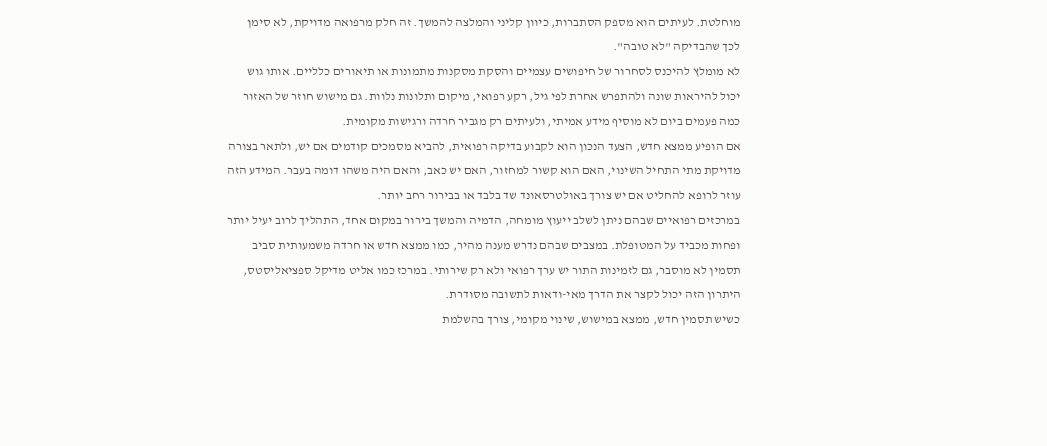מוחלטת. לעיתים הוא מספק הסתברות, כיוון קליני והמלצה להמשך. זה חלק מרפואה מדויקת, לא סימן לכך שהבדיקה "לא טובה".
לא מומלץ להיכנס לסחרור של חיפושים עצמיים והסקת מסקנות מתמונות או תיאורים כלליים. אותו גוש יכול להיראות שונה ולהתפרש אחרת לפי גיל, רקע רפואי, מיקום ותלונות נלוות. גם מישוש חוזר של האזור כמה פעמים ביום לא מוסיף מידע אמיתי, ולעיתים רק מגביר חרדה ורגישות מקומית.
אם הופיע ממצא חדש, הצעד הנכון הוא לקבוע בדיקה רפואית, להביא מסמכים קודמים אם יש, ולתאר בצורה מדויקת מתי התחיל השינוי, האם הוא קשור למחזור, האם יש כאב, והאם היה משהו דומה בעבר. המידע הזה עוזר לרופא להחליט אם יש צורך באולטרסאונד שד בלבד או בבירור רחב יותר.
במרכזים רפואיים שבהם ניתן לשלב ייעוץ מומחה, הדמיה והמשך בירור במקום אחד, התהליך לרוב יעיל יותר ופחות מכביד על המטופלת. במצבים שבהם נדרש מענה מהיר, כמו ממצא חדש או חרדה משמעותית סביב תסמין לא מוסבר, גם לזמינות התור יש ערך רפואי ולא רק שירותי. במרכז כמו אליט מדיקל ספציאליסטס, היתרון הזה יכול לקצר את הדרך מאי-ודאות לתשובה מסודרת.
כשיש תסמין חדש, ממצא במישוש, שינוי מקומי, צורך בהשלמת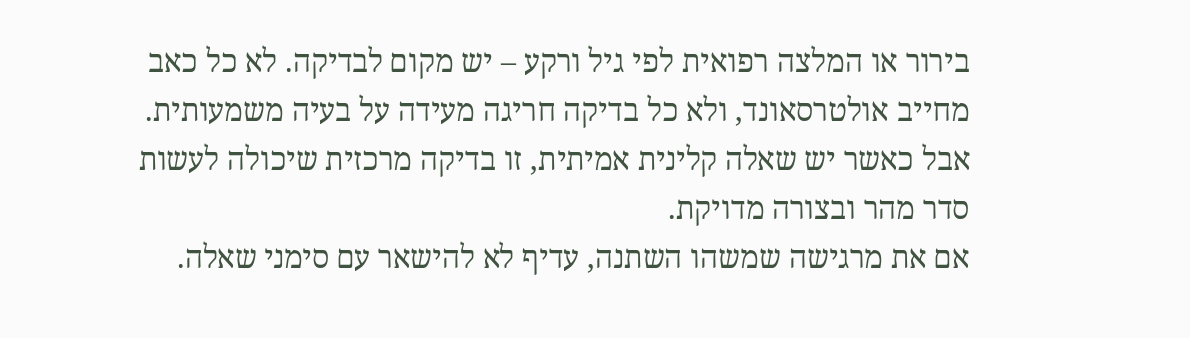בירור או המלצה רפואית לפי גיל ורקע – יש מקום לבדיקה. לא כל כאב מחייב אולטרסאונד, ולא כל בדיקה חריגה מעידה על בעיה משמעותית. אבל כאשר יש שאלה קלינית אמיתית, זו בדיקה מרכזית שיכולה לעשות סדר מהר ובצורה מדויקת.
אם את מרגישה שמשהו השתנה, עדיף לא להישאר עם סימני שאלה.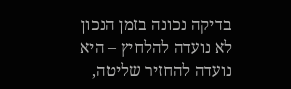בדיקה נכונה בזמן הנכון לא נועדה להלחיץ – היא נועדה להחזיר שליטה,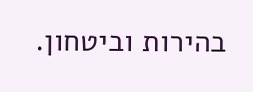בהירות וביטחון.